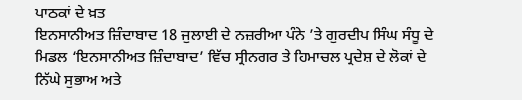ਪਾਠਕਾਂ ਦੇ ਖ਼ਤ
ਇਨਸਾਨੀਅਤ ਜ਼ਿੰਦਾਬਾਦ 18 ਜੁਲਾਈ ਦੇ ਨਜ਼ਰੀਆ ਪੰਨੇ ’ਤੇ ਗੁਰਦੀਪ ਸਿੰਘ ਸੰਧੂ ਦੇ ਮਿਡਲ ‘ਇਨਸਾਨੀਅਤ ਜ਼ਿੰਦਾਬਾਦ’ ਵਿੱਚ ਸ੍ਰੀਨਗਰ ਤੇ ਹਿਮਾਚਲ ਪ੍ਰਦੇਸ਼ ਦੇ ਲੋਕਾਂ ਦੇ ਨਿੱਘੇ ਸੁਭਾਅ ਅਤੇ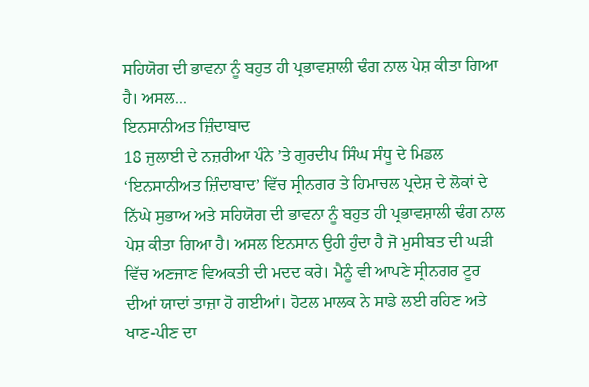ਸਹਿਯੋਗ ਦੀ ਭਾਵਨਾ ਨੂੰ ਬਹੁਤ ਹੀ ਪ੍ਰਭਾਵਸ਼ਾਲੀ ਢੰਗ ਨਾਲ ਪੇਸ਼ ਕੀਤਾ ਗਿਆ ਹੈ। ਅਸਲ...
ਇਨਸਾਨੀਅਤ ਜ਼ਿੰਦਾਬਾਦ
18 ਜੁਲਾਈ ਦੇ ਨਜ਼ਰੀਆ ਪੰਨੇ ’ਤੇ ਗੁਰਦੀਪ ਸਿੰਘ ਸੰਧੂ ਦੇ ਮਿਡਲ ‘ਇਨਸਾਨੀਅਤ ਜ਼ਿੰਦਾਬਾਦ’ ਵਿੱਚ ਸ੍ਰੀਨਗਰ ਤੇ ਹਿਮਾਚਲ ਪ੍ਰਦੇਸ਼ ਦੇ ਲੋਕਾਂ ਦੇ ਨਿੱਘੇ ਸੁਭਾਅ ਅਤੇ ਸਹਿਯੋਗ ਦੀ ਭਾਵਨਾ ਨੂੰ ਬਹੁਤ ਹੀ ਪ੍ਰਭਾਵਸ਼ਾਲੀ ਢੰਗ ਨਾਲ ਪੇਸ਼ ਕੀਤਾ ਗਿਆ ਹੈ। ਅਸਲ ਇਨਸਾਨ ਉਹੀ ਹੁੰਦਾ ਹੈ ਜੋ ਮੁਸੀਬਤ ਦੀ ਘੜੀ ਵਿੱਚ ਅਣਜਾਣ ਵਿਅਕਤੀ ਦੀ ਮਦਦ ਕਰੇ। ਮੈਨੂੰ ਵੀ ਆਪਣੇ ਸ੍ਰੀਨਗਰ ਟੂਰ ਦੀਆਂ ਯਾਦਾਂ ਤਾਜ਼ਾ ਹੋ ਗਈਆਂ। ਹੋਟਲ ਮਾਲਕ ਨੇ ਸਾਡੇ ਲਈ ਰਹਿਣ ਅਤੇ ਖਾਣ-ਪੀਣ ਦਾ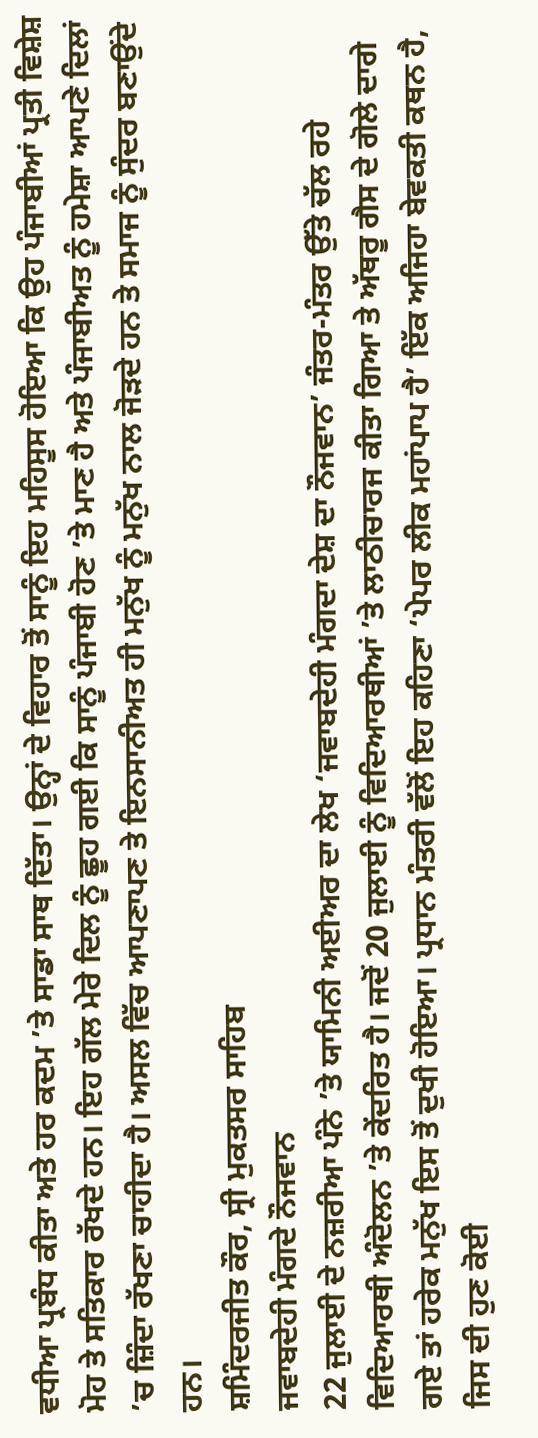ਵਧੀਆ ਪ੍ਰਬੰਧ ਕੀਤਾ ਅਤੇ ਹਰ ਕਦਮ ’ਤੇ ਸਾਡਾ ਸਾਥ ਦਿੱਤਾ। ਉਨ੍ਹਾਂ ਦੇ ਵਿਹਾਰ ਤੋਂ ਸਾਨੂੰ ਇਹ ਮਹਿਸੂਸ ਹੋਇਆ ਕਿ ਉਹ ਪੰਜਾਬੀਆਂ ਪ੍ਰਤੀ ਵਿਸ਼ੇਸ਼ ਮੋਹ ਤੇ ਸਤਿਕਾਰ ਰੱਖਦੇ ਹਨ। ਇਹ ਗੱਲ ਮੇਰੇ ਦਿਲ ਨੂੰ ਛੂਹ ਗਈ ਕਿ ਸਾਨੂੰ ਪੰਜਾਬੀ ਹੋਣ ’ਤੇ ਮਾਣ ਹੈ ਅਤੇ ਪੰਜਾਬੀਅਤ ਨੂੰ ਹਮੇਸ਼ਾ ਆਪਣੇ ਦਿਲਾਂ ’ਚ ਜ਼ਿੰਦਾ ਰੱਖਣਾ ਚਾਹੀਦਾ ਹੈ। ਅਸਲ ਵਿੱਚ ਆਪਣਾਪਣ ਤੇ ਇਨਸਾਨੀਅਤ ਹੀ ਮਨੁੱਖ ਨੂੰ ਮਨੁੱਖ ਨਾਲ ਜੋੜਦੇ ਹਨ ਤੇ ਸਮਾਜ ਨੂੰ ਸੁੰਦਰ ਬਣਾਉਂਦੇ ਹਨ।
ਸ਼ਮਿੰਦਰਜੀਤ ਕੌਰ, ਸ੍ਰੀ ਮੁਕਤਸਰ ਸਾਹਿਬ
ਜਵਾਬਦੇਹੀ ਮੰਗਦੇ ਨੌਜਵਾਨ
22 ਜੁਲਾਈ ਦੇ ਨਜ਼ਰੀਆ ਪੰਨੇ ’ਤੇ ਯਾਮਿਨੀ ਅਈਅਰ ਦਾ ਲੇਖ ‘ਜਵਾਬਦੇਹੀ ਮੰਗਦਾ ਦੇਸ਼ ਦਾ ਨੌਜਵਾਨ’ ਜੰਤਰ-ਮੰਤਰ ਉੱਤੇ ਚੱਲ ਰਹੇ ਵਿਦਿਆਰਥੀ ਅੰਦੋਲਨ ’ਤੇ ਕੇਂਦਰਿਤ ਹੈ। ਜਦੋਂ 20 ਜੁਲਾਈ ਨੂੰ ਵਿਦਿਆਰਥੀਆਂ ’ਤੇ ਲਾਠੀਚਾਰਜ ਕੀਤਾ ਗਿਆ ਤੇ ਅੱਥਰੂ ਗੈਸ ਦੇ ਗੋਲੇ ਦਾਗੇ ਗਏ ਤਾਂ ਹਰੇਕ ਮਨੁੱਖ ਇਸ ਤੋਂ ਦੁਖੀ ਹੋਇਆ। ਪ੍ਰਧਾਨ ਮੰਤਰੀ ਵੱਲੋਂ ਇਹ ਕਹਿਣਾ ‘ਪੇਪਰ ਲੀਕ ਮਹਾਂਪਾਪ ਹੈ’ ਇੱਕ ਅਜਿਹਾ ਬੇਵਕਤੀ ਕਥਨ ਹੈ, ਜਿਸ ਦੀ ਹੁਣ ਕੋਈ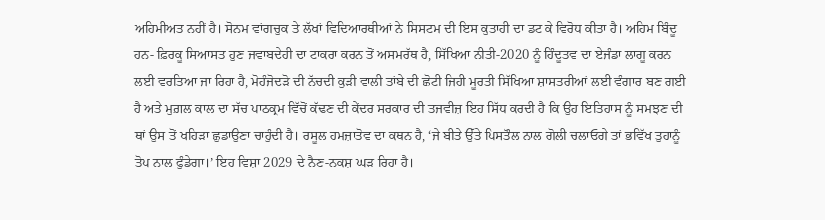ਅਹਿਮੀਅਤ ਨਹੀਂ ਹੈ। ਸੋਨਮ ਵਾਂਗਚੁਕ ਤੇ ਲੱਖਾਂ ਵਿਦਿਆਰਥੀਆਂ ਨੇ ਸਿਸਟਮ ਦੀ ਇਸ ਕੁਤਾਹੀ ਦਾ ਡਟ ਕੇ ਵਿਰੋਧ ਕੀਤਾ ਹੈ। ਅਹਿਮ ਬਿੰਦੂ ਹਨ- ਫ਼ਿਰਕੂ ਸਿਆਸਤ ਹੁਣ ਜਵਾਬਦੇਹੀ ਦਾ ਟਾਕਰਾ ਕਰਨ ਤੋਂ ਅਸਮਰੱਥ ਹੈ, ਸਿੱਖਿਆ ਨੀਤੀ-2020 ਨੂੰ ਹਿੰਦੂਤਵ ਦਾ ਏਜੰਡਾ ਲਾਗੂ ਕਰਨ ਲਈ ਵਰਤਿਆ ਜਾ ਰਿਹਾ ਹੈ, ਮੋਹੰਜੋਦੜੋ ਦੀ ਨੱਚਦੀ ਕੁੜੀ ਵਾਲੀ ਤਾਂਬੇ ਦੀ ਛੋਟੀ ਜਿਹੀ ਮੂਰਤੀ ਸਿੱਖਿਆ ਸ਼ਾਸਤਰੀਆਂ ਲਈ ਵੰਗਾਰ ਬਣ ਗਈ ਹੈ ਅਤੇ ਮੁਗ਼ਲ ਕਾਲ ਦਾ ਸੱਚ ਪਾਠਕ੍ਰਮ ਵਿੱਚੋਂ ਕੱਢਣ ਦੀ ਕੇਂਦਰ ਸਰਕਾਰ ਦੀ ਤਜਵੀਜ਼ ਇਹ ਸਿੱਧ ਕਰਦੀ ਹੈ ਕਿ ਉਹ ਇਤਿਹਾਸ ਨੂੰ ਸਮਝਣ ਦੀ ਥਾਂ ਉਸ ਤੋਂ ਖਹਿੜਾ ਛੁਡਾਉਣਾ ਚਾਹੁੰਦੀ ਹੈ। ਰਸੂਲ ਹਮਜ਼ਾਤੋਵ ਦਾ ਕਥਨ ਹੈ, ‘ਜੇ ਬੀਤੇ ਉੱਤੇ ਪਿਸਤੌਲ ਨਾਲ ਗੋਲੀ ਚਲਾਓਗੇ ਤਾਂ ਭਵਿੱਖ ਤੁਹਾਨੂੰ ਤੋਪ ਨਾਲ ਫੁੰਡੇਗਾ।’ ਇਹ ਵਿਸ਼ਾ 2029 ਦੇ ਨੈਣ-ਨਕਸ਼ ਘੜ ਰਿਹਾ ਹੈ।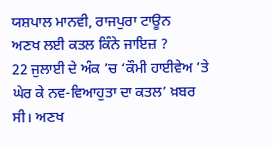ਯਸ਼ਪਾਲ ਮਾਨਵੀ, ਰਾਜਪੁਰਾ ਟਾਊਨ
ਅਣਖ ਲਈ ਕਤਲ ਕਿੰਨੇ ਜਾਇਜ਼ ?
22 ਜੁਲਾਈ ਦੇ ਅੰਕ ’ਚ ‘ਕੌਮੀ ਹਾਈਵੇਅ ’ਤੇ ਘੇਰ ਕੇ ਨਵ-ਵਿਆਹੁਤਾ ਦਾ ਕਤਲ’ ਖ਼ਬਰ ਸੀ। ਅਣਖ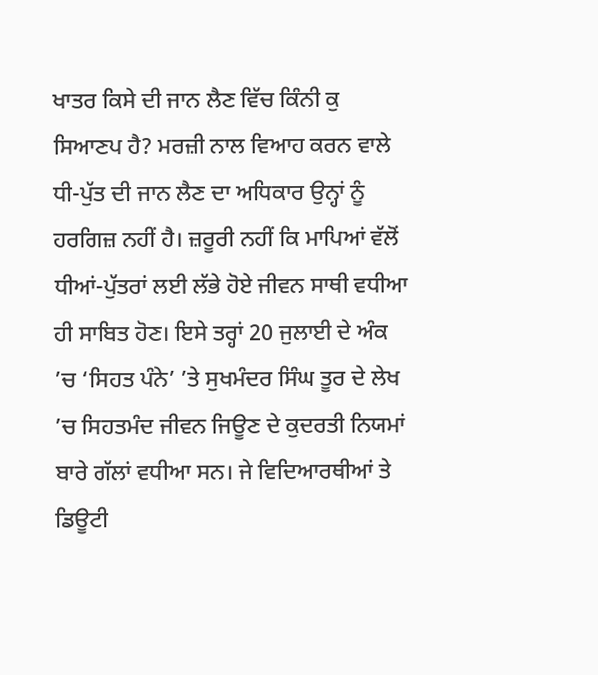ਖਾਤਰ ਕਿਸੇ ਦੀ ਜਾਨ ਲੈਣ ਵਿੱਚ ਕਿੰਨੀ ਕੁ ਸਿਆਣਪ ਹੈ? ਮਰਜ਼ੀ ਨਾਲ ਵਿਆਹ ਕਰਨ ਵਾਲੇ ਧੀ-ਪੁੱਤ ਦੀ ਜਾਨ ਲੈਣ ਦਾ ਅਧਿਕਾਰ ਉਨ੍ਹਾਂ ਨੂੰ ਹਰਗਿਜ਼ ਨਹੀਂ ਹੈ। ਜ਼ਰੂਰੀ ਨਹੀਂ ਕਿ ਮਾਪਿਆਂ ਵੱਲੋਂ ਧੀਆਂ-ਪੁੱਤਰਾਂ ਲਈ ਲੱਭੇ ਹੋਏ ਜੀਵਨ ਸਾਥੀ ਵਧੀਆ ਹੀ ਸਾਬਿਤ ਹੋਣ। ਇਸੇ ਤਰ੍ਹਾਂ 20 ਜੁਲਾਈ ਦੇ ਅੰਕ ’ਚ ‘ਸਿਹਤ ਪੰਨੇ’ ’ਤੇ ਸੁਖਮੰਦਰ ਸਿੰਘ ਤੂਰ ਦੇ ਲੇਖ ’ਚ ਸਿਹਤਮੰਦ ਜੀਵਨ ਜਿਊਣ ਦੇ ਕੁਦਰਤੀ ਨਿਯਮਾਂ ਬਾਰੇ ਗੱਲਾਂ ਵਧੀਆ ਸਨ। ਜੇ ਵਿਦਿਆਰਥੀਆਂ ਤੇ ਡਿਊਟੀ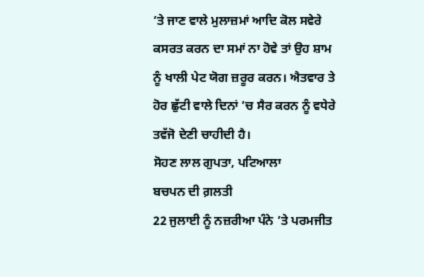’ਤੇ ਜਾਣ ਵਾਲੇ ਮੁਲਾਜ਼ਮਾਂ ਆਦਿ ਕੋਲ ਸਵੇਰੇ ਕਸਰਤ ਕਰਨ ਦਾ ਸਮਾਂ ਨਾ ਹੋਵੇ ਤਾਂ ਉਹ ਸ਼ਾਮ ਨੂੰ ਖਾਲੀ ਪੇਟ ਯੋਗ ਜ਼ਰੂਰ ਕਰਨ। ਐਤਵਾਰ ਤੇ ਹੋਰ ਛੁੱਟੀ ਵਾਲੇ ਦਿਨਾਂ ’ਚ ਸੈਰ ਕਰਨ ਨੂੰ ਵਧੇਰੇ ਤਵੱਜੋ ਦੇਣੀ ਚਾਹੀਦੀ ਹੈ।
ਸੋਹਣ ਲਾਲ ਗੁਪਤਾ, ਪਟਿਆਲਾ
ਬਚਪਨ ਦੀ ਗ਼ਲਤੀ
22 ਜੁਲਾਈ ਨੂੰ ਨਜ਼ਰੀਆ ਪੰਨੇ ’ਤੇ ਪਰਮਜੀਤ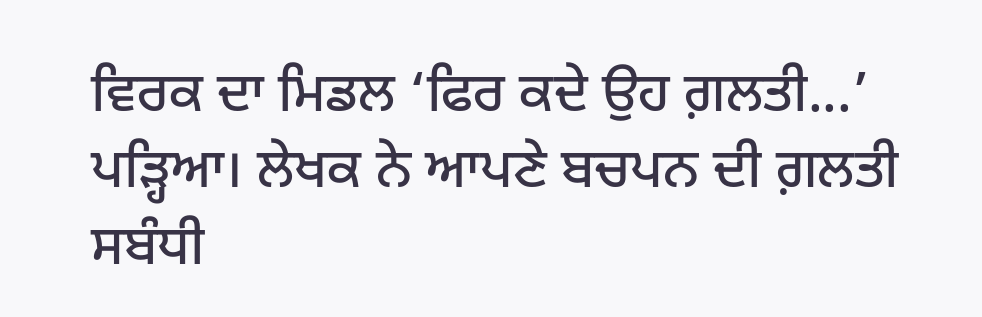ਵਿਰਕ ਦਾ ਮਿਡਲ ‘ਫਿਰ ਕਦੇ ਉਹ ਗ਼ਲਤੀ...’ ਪੜ੍ਹਿਆ। ਲੇਖਕ ਨੇ ਆਪਣੇ ਬਚਪਨ ਦੀ ਗ਼ਲਤੀ ਸਬੰਧੀ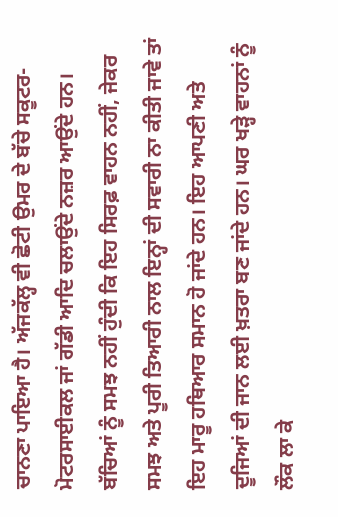ਚਾਨਣਾ ਪਾਇਆ ਹੈ। ਅੱਜਕੱਲ੍ਹ ਵੀ ਛੋਟੀ ਉਮਰ ਦੇ ਬੱਚੇ ਸਕੂਟਰ-ਮੋਟਰਸਾਈਕਲ ਜਾਂ ਗੱਡੀ ਆਦਿ ਚਲਾਉਂਦੇ ਨਜ਼ਰ ਆਉਂਦੇ ਹਨ। ਬੱਚਿਆਂ ਨੂੰ ਸਮਝ ਨਹੀਂ ਹੁੰਦੀ ਕਿ ਇਹ ਸਿਰਫ਼ ਵਾਹਨ ਨਹੀਂ, ਜੇਕਰ ਸਮਝ ਅਤੇ ਪੂਰੀ ਤਿਆਰੀ ਨਾਲ ਇਨ੍ਹਾਂ ਦੀ ਸਵਾਰੀ ਨਾ ਕੀਤੀ ਜਾਵੇ ਤਾਂ ਇਹ ਮਾਰੂ ਹਥਿਆਰ ਸਮਾਨ ਹੋ ਜਾਂਦੇ ਹਨ। ਇਹ ਆਪਣੀ ਅਤੇ ਦੂਜਿਆਂ ਦੀ ਜਾਨ ਲਈ ਖ਼ਤਰਾ ਬਣ ਜਾਂਦੇ ਹਨ। ਘਰ ਖੜ੍ਹੇ ਵਾਹਨਾਂ ਨੂੰ ਲੌਕ ਲਾ ਕੇ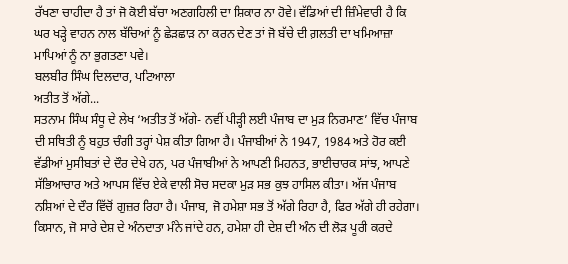ਰੱਖਣਾ ਚਾਹੀਦਾ ਹੈ ਤਾਂ ਜੋ ਕੋਈ ਬੱਚਾ ਅਣਗਹਿਲੀ ਦਾ ਸ਼ਿਕਾਰ ਨਾ ਹੋਵੇ। ਵੱਡਿਆਂ ਦੀ ਜ਼ਿੰਮੇਵਾਰੀ ਹੈ ਕਿ ਘਰ ਖੜ੍ਹੇ ਵਾਹਨ ਨਾਲ ਬੱਚਿਆਂ ਨੂੰ ਛੇੜਛਾੜ ਨਾ ਕਰਨ ਦੇਣ ਤਾਂ ਜੋ ਬੱਚੇ ਦੀ ਗ਼ਲਤੀ ਦਾ ਖਮਿਆਜ਼ਾ ਮਾਪਿਆਂ ਨੂੰ ਨਾ ਭੁਗਤਣਾ ਪਵੇ।
ਬਲਬੀਰ ਸਿੰਘ ਦਿਲਦਾਰ, ਪਟਿਆਲਾ
ਅਤੀਤ ਤੋਂ ਅੱਗੇ...
ਸਤਨਾਮ ਸਿੰਘ ਸੰਧੂ ਦੇ ਲੇਖ ‘ਅਤੀਤ ਤੋਂ ਅੱਗੇ- ਨਵੀਂ ਪੀੜ੍ਹੀ ਲਈ ਪੰਜਾਬ ਦਾ ਮੁੜ ਨਿਰਮਾਣ’ ਵਿੱਚ ਪੰਜਾਬ ਦੀ ਸਥਿਤੀ ਨੂੰ ਬਹੁਤ ਚੰਗੀ ਤਰ੍ਹਾਂ ਪੇਸ਼ ਕੀਤਾ ਗਿਆ ਹੈ। ਪੰਜਾਬੀਆਂ ਨੇ 1947, 1984 ਅਤੇ ਹੋਰ ਕਈ ਵੱਡੀਆਂ ਮੁਸੀਬਤਾਂ ਦੇ ਦੌਰ ਦੇਖੇ ਹਨ, ਪਰ ਪੰਜਾਬੀਆਂ ਨੇ ਆਪਣੀ ਮਿਹਨਤ, ਭਾਈਚਾਰਕ ਸਾਂਝ, ਆਪਣੇ ਸੱਭਿਆਚਾਰ ਅਤੇ ਆਪਸ ਵਿੱਚ ਏਕੇ ਵਾਲੀ ਸੋਚ ਸਦਕਾ ਮੁੜ ਸਭ ਕੁਝ ਹਾਸਿਲ ਕੀਤਾ। ਅੱਜ ਪੰਜਾਬ ਨਸ਼ਿਆਂ ਦੇ ਦੌਰ ਵਿੱਚੋਂ ਗੁਜ਼ਰ ਰਿਹਾ ਹੈ। ਪੰਜਾਬ, ਜੋ ਹਮੇਸ਼ਾ ਸਭ ਤੋਂ ਅੱਗੇ ਰਿਹਾ ਹੈ, ਫਿਰ ਅੱਗੇ ਹੀ ਰਹੇਗਾ। ਕਿਸਾਨ, ਜੋ ਸਾਰੇ ਦੇਸ਼ ਦੇ ਅੰਨਦਾਤਾ ਮੰਨੇ ਜਾਂਦੇ ਹਨ, ਹਮੇਸ਼ਾ ਹੀ ਦੇਸ਼ ਦੀ ਅੰਨ ਦੀ ਲੋੜ ਪੂਰੀ ਕਰਦੇ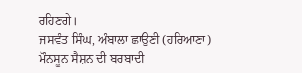ਰਹਿਣਗੇ।
ਜਸਵੰਤ ਸਿੰਘ, ਅੰਬਾਲਾ ਛਾਉਣੀ (ਹਰਿਆਣਾ)
ਮੌਨਸੂਨ ਸੈਸ਼ਨ ਦੀ ਬਰਬਾਦੀ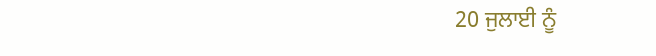20 ਜੁਲਾਈ ਨੂੰ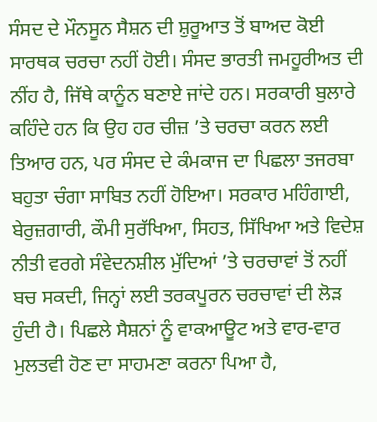ਸੰਸਦ ਦੇ ਮੌਨਸੂਨ ਸੈਸ਼ਨ ਦੀ ਸ਼ੁਰੂਆਤ ਤੋਂ ਬਾਅਦ ਕੋਈ ਸਾਰਥਕ ਚਰਚਾ ਨਹੀਂ ਹੋਈ। ਸੰਸਦ ਭਾਰਤੀ ਜਮਹੂਰੀਅਤ ਦੀ ਨੀਂਹ ਹੈ, ਜਿੱਥੇ ਕਾਨੂੰਨ ਬਣਾਏ ਜਾਂਦੇ ਹਨ। ਸਰਕਾਰੀ ਬੁਲਾਰੇ ਕਹਿੰਦੇ ਹਨ ਕਿ ਉਹ ਹਰ ਚੀਜ਼ ’ਤੇ ਚਰਚਾ ਕਰਨ ਲਈ ਤਿਆਰ ਹਨ, ਪਰ ਸੰਸਦ ਦੇ ਕੰਮਕਾਜ ਦਾ ਪਿਛਲਾ ਤਜਰਬਾ ਬਹੁਤਾ ਚੰਗਾ ਸਾਬਿਤ ਨਹੀਂ ਹੋਇਆ। ਸਰਕਾਰ ਮਹਿੰਗਾਈ, ਬੇਰੁਜ਼ਗਾਰੀ, ਕੌਮੀ ਸੁਰੱਖਿਆ, ਸਿਹਤ, ਸਿੱਖਿਆ ਅਤੇ ਵਿਦੇਸ਼ ਨੀਤੀ ਵਰਗੇ ਸੰਵੇਦਨਸ਼ੀਲ ਮੁੱਦਿਆਂ ’ਤੇ ਚਰਚਾਵਾਂ ਤੋਂ ਨਹੀਂ ਬਚ ਸਕਦੀ, ਜਿਨ੍ਹਾਂ ਲਈ ਤਰਕਪੂਰਨ ਚਰਚਾਵਾਂ ਦੀ ਲੋੜ ਹੁੰਦੀ ਹੈ। ਪਿਛਲੇ ਸੈਸ਼ਨਾਂ ਨੂੰ ਵਾਕਆਊਟ ਅਤੇ ਵਾਰ-ਵਾਰ ਮੁਲਤਵੀ ਹੋਣ ਦਾ ਸਾਹਮਣਾ ਕਰਨਾ ਪਿਆ ਹੈ,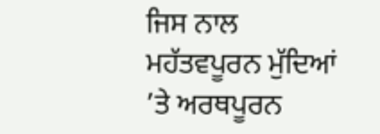ਜਿਸ ਨਾਲ ਮਹੱਤਵਪੂਰਨ ਮੁੱਦਿਆਂ ’ਤੇ ਅਰਥਪੂਰਨ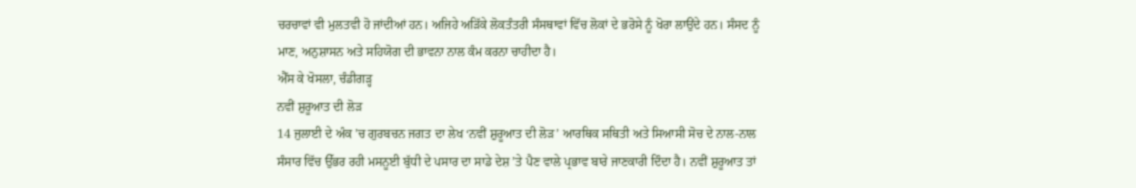ਚਰਚਾਵਾਂ ਵੀ ਮੁਲਤਵੀ ਹੋ ਜਾਂਦੀਆਂ ਹਨ। ਅਜਿਹੇ ਅੜਿੱਕੇ ਲੋਕਤੰਤਰੀ ਸੰਸਥਾਵਾਂ ਵਿੱਚ ਲੋਕਾਂ ਦੇ ਭਰੋਸੇ ਨੂੰ ਖੋਰਾ ਲਾਉਂਦੇ ਹਨ। ਸੰਸਦ ਨੂੰ ਮਾਣ, ਅਨੁਸ਼ਾਸਨ ਅਤੇ ਸਹਿਯੋਗ ਦੀ ਭਾਵਨਾ ਨਾਲ ਕੰਮ ਕਰਨਾ ਚਾਹੀਦਾ ਹੈ।
ਐੱਸ ਕੇ ਖੋਸਲਾ, ਚੰਡੀਗੜ੍ਹ
ਨਵੀਂ ਸ਼ੁਰੂਆਤ ਦੀ ਲੋੜ
14 ਜੁਲਾਈ ਦੇ ਅੰਕ ’ਚ ਗੁਰਬਚਨ ਜਗਤ ਦਾ ਲੇਖ ‘ਨਵੀਂ ਸ਼ੁਰੂਆਤ ਦੀ ਲੋੜ’ ਆਰਥਿਕ ਸਥਿਤੀ ਅਤੇ ਸਿਆਸੀ ਸੋਚ ਦੇ ਨਾਲ-ਨਾਲ ਸੰਸਾਰ ਵਿੱਚ ਉੱਭਰ ਰਹੀ ਮਸਨੂਈ ਬੁੱਧੀ ਦੇ ਪਸਾਰ ਦਾ ਸਾਡੇ ਦੇਸ਼ ’ਤੇ ਪੈਣ ਵਾਲੇ ਪ੍ਰਭਾਵ ਬਾਰੇ ਜਾਣਕਾਰੀ ਦਿੰਦਾ ਹੈ। ਨਵੀਂ ਸ਼ੁਰੂਆਤ ਤਾਂ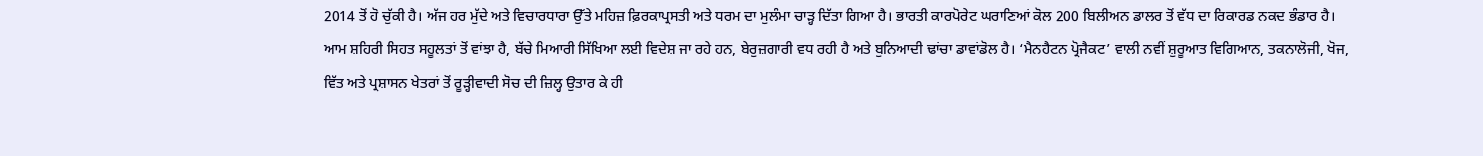2014 ਤੋਂ ਹੋ ਚੁੱਕੀ ਹੈ। ਅੱਜ ਹਰ ਮੁੱਦੇ ਅਤੇ ਵਿਚਾਰਧਾਰਾ ਉੱਤੇ ਮਹਿਜ਼ ਫ਼ਿਰਕਾਪ੍ਰਸਤੀ ਅਤੇ ਧਰਮ ਦਾ ਮੁਲੰਮਾ ਚਾੜ੍ਹ ਦਿੱਤਾ ਗਿਆ ਹੈ। ਭਾਰਤੀ ਕਾਰਪੋਰੇਟ ਘਰਾਣਿਆਂ ਕੋਲ 200 ਬਿਲੀਅਨ ਡਾਲਰ ਤੋਂ ਵੱਧ ਦਾ ਰਿਕਾਰਡ ਨਕਦ ਭੰਡਾਰ ਹੈ। ਆਮ ਸ਼ਹਿਰੀ ਸਿਹਤ ਸਹੂਲਤਾਂ ਤੋਂ ਵਾਂਝਾ ਹੈ, ਬੱਚੇ ਮਿਆਰੀ ਸਿੱਖਿਆ ਲਈ ਵਿਦੇਸ਼ ਜਾ ਰਹੇ ਹਨ, ਬੇਰੁਜ਼ਗਾਰੀ ਵਧ ਰਹੀ ਹੈ ਅਤੇ ਬੁਨਿਆਦੀ ਢਾਂਚਾ ਡਾਵਾਂਡੋਲ ਹੈ। ‘ਮੈਨਹੈਟਨ ਪ੍ਰੋਜੈਕਟ’ ਵਾਲੀ ਨਵੀਂ ਸ਼ੁਰੂਆਤ ਵਿਗਿਆਨ, ਤਕਨਾਲੋਜੀ, ਖੋਜ, ਵਿੱਤ ਅਤੇ ਪ੍ਰਸ਼ਾਸਨ ਖੇਤਰਾਂ ਤੋਂ ਰੂੜ੍ਹੀਵਾਦੀ ਸੋਚ ਦੀ ਜ਼ਿਲ੍ਹ ਉਤਾਰ ਕੇ ਹੀ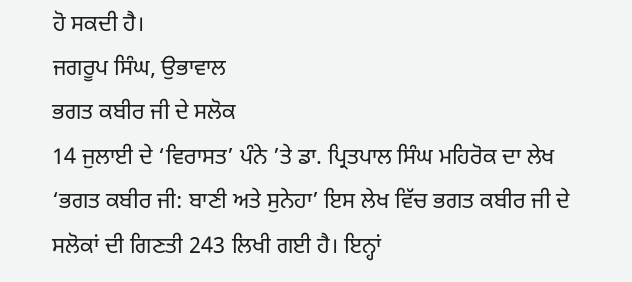ਹੋ ਸਕਦੀ ਹੈ।
ਜਗਰੂਪ ਸਿੰਘ, ਉਭਾਵਾਲ
ਭਗਤ ਕਬੀਰ ਜੀ ਦੇ ਸਲੋਕ
14 ਜੁਲਾਈ ਦੇ ‘ਵਿਰਾਸਤ’ ਪੰਨੇ ’ਤੇ ਡਾ. ਪ੍ਰਿਤਪਾਲ ਸਿੰਘ ਮਹਿਰੋਕ ਦਾ ਲੇਖ ‘ਭਗਤ ਕਬੀਰ ਜੀ: ਬਾਣੀ ਅਤੇ ਸੁਨੇਹਾ’ ਇਸ ਲੇਖ ਵਿੱਚ ਭਗਤ ਕਬੀਰ ਜੀ ਦੇ ਸਲੋਕਾਂ ਦੀ ਗਿਣਤੀ 243 ਲਿਖੀ ਗਈ ਹੈ। ਇਨ੍ਹਾਂ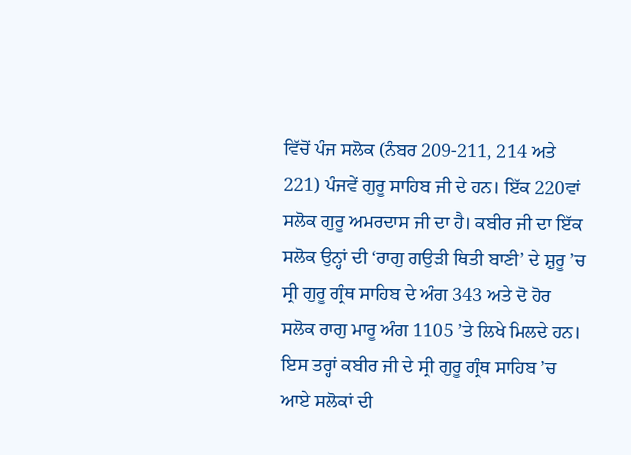ਵਿੱਚੋਂ ਪੰਜ ਸਲੋਕ (ਨੰਬਰ 209-211, 214 ਅਤੇ 221) ਪੰਜਵੇਂ ਗੁਰੂ ਸਾਹਿਬ ਜੀ ਦੇ ਹਨ। ਇੱਕ 220ਵਾਂ ਸਲੋਕ ਗੁਰੂ ਅਮਰਦਾਸ ਜੀ ਦਾ ਹੈ। ਕਬੀਰ ਜੀ ਦਾ ਇੱਕ ਸਲੋਕ ਉਨ੍ਹਾਂ ਦੀ ‘ਰਾਗੁ ਗਉੜੀ ਥਿਤੀ ਬਾਣੀ’ ਦੇ ਸ਼ੁਰੂ ’ਚ ਸ੍ਰੀ ਗੁਰੂ ਗ੍ਰੰਥ ਸਾਹਿਬ ਦੇ ਅੰਗ 343 ਅਤੇ ਦੋ ਹੋਰ ਸਲੋਕ ਰਾਗੁ ਮਾਰੂ ਅੰਗ 1105 ’ਤੇ ਲਿਖੇ ਮਿਲਦੇ ਹਨ। ਇਸ ਤਰ੍ਹਾਂ ਕਬੀਰ ਜੀ ਦੇ ਸ੍ਰੀ ਗੁਰੂ ਗ੍ਰੰਥ ਸਾਹਿਬ ’ਚ ਆਏ ਸਲੋਕਾਂ ਦੀ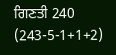ਗਿਣਤੀ 240 (243-5-1+1+2)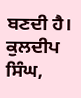ਬਣਦੀ ਹੈ।
ਕੁਲਦੀਪ ਸਿੰਘ,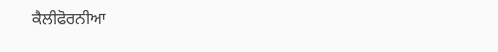ਕੈਲੀਫੋਰਨੀਆ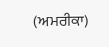(ਅਮਰੀਕਾ)